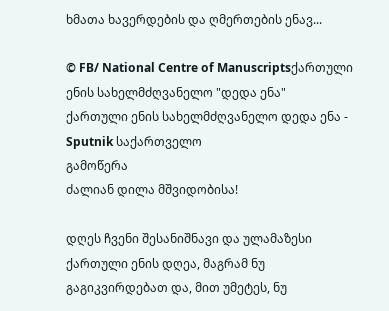ხმათა ხავერდების და ღმერთების ენავ...

© FB/ National Centre of Manuscriptsქართული ენის სახელმძღვანელო "დედა ენა"
ქართული ენის სახელმძღვანელო დედა ენა - Sputnik საქართველო
გამოწერა
ძალიან დილა მშვიდობისა!

დღეს ჩვენი შესანიშნავი და ულამაზესი ქართული ენის დღეა, მაგრამ ნუ გაგიკვირდებათ და, მით უმეტეს, ნუ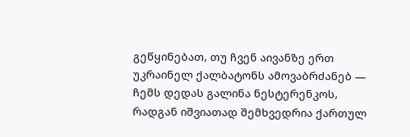გეწყინებათ, თუ ჩვენ აივანზე ერთ უკრაინელ ქალბატონს ამოვაბრძანებ — ჩემს დედას გალინა ნესტერენკოს, რადგან იშვიათად შემხვედრია ქართულ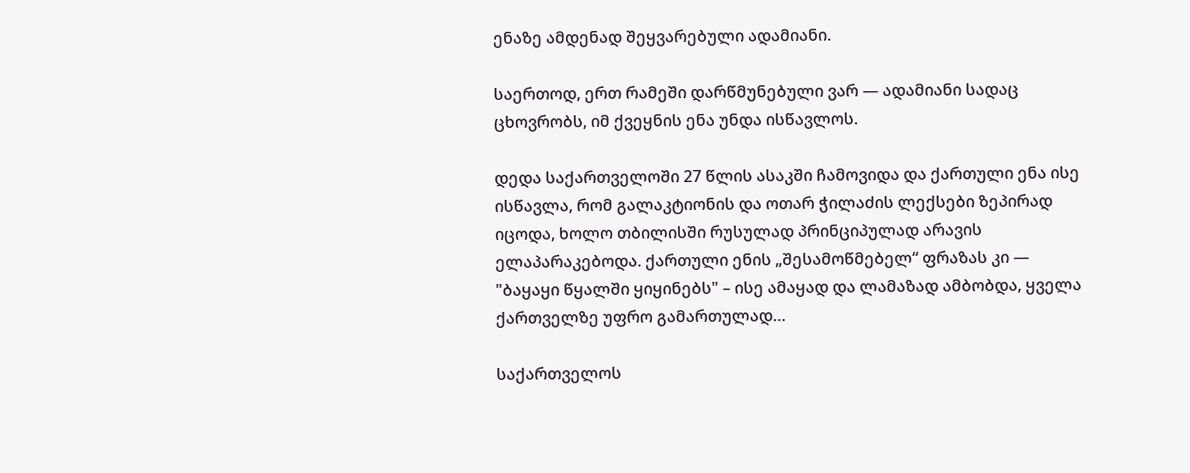ენაზე ამდენად შეყვარებული ადამიანი.

საერთოდ, ერთ რამეში დარწმუნებული ვარ — ადამიანი სადაც ცხოვრობს, იმ ქვეყნის ენა უნდა ისწავლოს.

დედა საქართველოში 27 წლის ასაკში ჩამოვიდა და ქართული ენა ისე ისწავლა, რომ გალაკტიონის და ოთარ ჭილაძის ლექსები ზეპირად იცოდა, ხოლო თბილისში რუსულად პრინციპულად არავის ელაპარაკებოდა. ქართული ენის „შესამოწმებელ“ ფრაზას კი — "ბაყაყი წყალში ყიყინებს" – ისე ამაყად და ლამაზად ამბობდა, ყველა ქართველზე უფრო გამართულად…

საქართველოს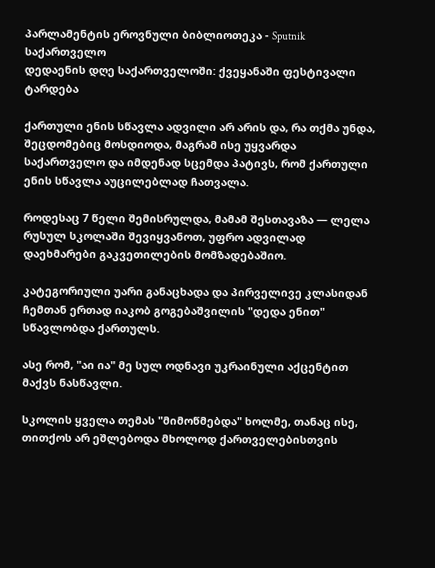პარლამენტის ეროვნული ბიბლიოთეკა - Sputnik საქართველო
დედაენის დღე საქართველოში: ქვეყანაში ფესტივალი ტარდება

ქართული ენის სწავლა ადვილი არ არის და, რა თქმა უნდა, შეცდომებიც მოსდიოდა, მაგრამ ისე უყვარდა საქართველო და იმდენად სცემდა პატივს, რომ ქართული ენის სწავლა აუცილებლად ჩათვალა.

როდესაც 7 წელი შემისრულდა, მამამ შესთავაზა — ლელა რუსულ სკოლაში შევიყვანოთ, უფრო ადვილად დაეხმარები გაკვეთილების მომზადებაშიო.

კატეგორიული უარი განაცხადა და პირველივე კლასიდან ჩემთან ერთად იაკობ გოგებაშვილის "დედა ენით" სწავლობდა ქართულს.

ასე რომ, "აი ია" მე სულ ოდნავი უკრაინული აქცენტით მაქვს ნასწავლი.

სკოლის ყველა თემას "მიმოწმებდა" ხოლმე, თანაც ისე, თითქოს არ ეშლებოდა მხოლოდ ქართველებისთვის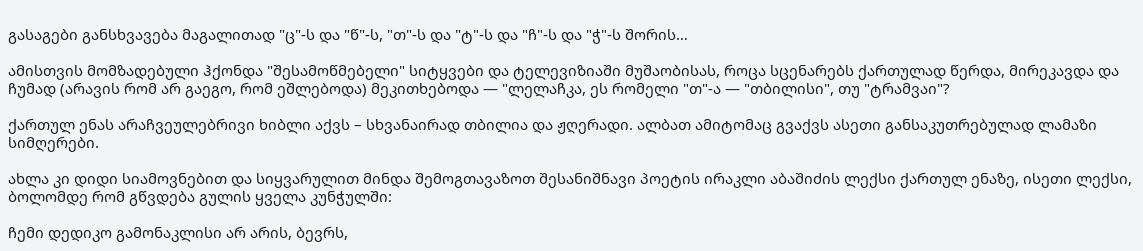გასაგები განსხვავება მაგალითად "ც"-ს და "წ"-ს, "თ"-ს და "ტ"-ს და "ჩ"-ს და "ჭ"-ს შორის…

ამისთვის მომზადებული ჰქონდა "შესამოწმებელი" სიტყვები და ტელევიზიაში მუშაობისას, როცა სცენარებს ქართულად წერდა, მირეკავდა და ჩუმად (არავის რომ არ გაეგო, რომ ეშლებოდა) მეკითხებოდა — "ლელაჩკა, ეს რომელი "თ"-ა — "თბილისი", თუ "ტრამვაი"?

ქართულ ენას არაჩვეულებრივი ხიბლი აქვს – სხვანაირად თბილია და ჟღერადი. ალბათ ამიტომაც გვაქვს ასეთი განსაკუთრებულად ლამაზი სიმღერები.

ახლა კი დიდი სიამოვნებით და სიყვარულით მინდა შემოგთავაზოთ შესანიშნავი პოეტის ირაკლი აბაშიძის ლექსი ქართულ ენაზე, ისეთი ლექსი, ბოლომდე რომ გწვდება გულის ყველა კუნჭულში:

ჩემი დედიკო გამონაკლისი არ არის, ბევრს,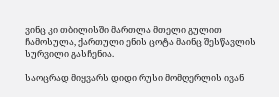ვინც კი თბილისში მართლა მთელი გულით ჩამოსულა, ქართული ენის ცოტა მაინც შესწავლის სურვილი გასჩენია.

საოცრად მიყვარს დიდი რუსი მომღერლის ივან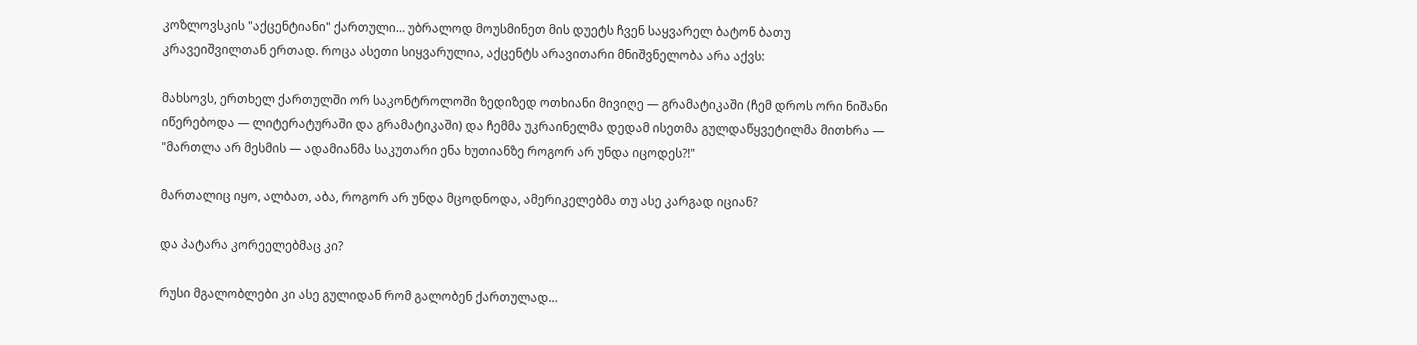კოზლოვსკის "აქცენტიანი" ქართული… უბრალოდ მოუსმინეთ მის დუეტს ჩვენ საყვარელ ბატონ ბათუ კრავეიშვილთან ერთად. როცა ასეთი სიყვარულია, აქცენტს არავითარი მნიშვნელობა არა აქვს:

მახსოვს, ერთხელ ქართულში ორ საკონტროლოში ზედიზედ ოთხიანი მივიღე — გრამატიკაში (ჩემ დროს ორი ნიშანი იწერებოდა — ლიტერატურაში და გრამატიკაში) და ჩემმა უკრაინელმა დედამ ისეთმა გულდაწყვეტილმა მითხრა — "მართლა არ მესმის — ადამიანმა საკუთარი ენა ხუთიანზე როგორ არ უნდა იცოდეს?!"

მართალიც იყო, ალბათ, აბა, როგორ არ უნდა მცოდნოდა, ამერიკელებმა თუ ასე კარგად იციან?

და პატარა კორეელებმაც კი?

რუსი მგალობლები კი ასე გულიდან რომ გალობენ ქართულად…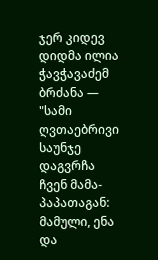ჯერ კიდევ დიდმა ილია ჭავჭავაძემ ბრძანა — "სამი ღვთაებრივი საუნჯე დაგვრჩა ჩვენ მამა-პაპათაგან: მამული, ენა და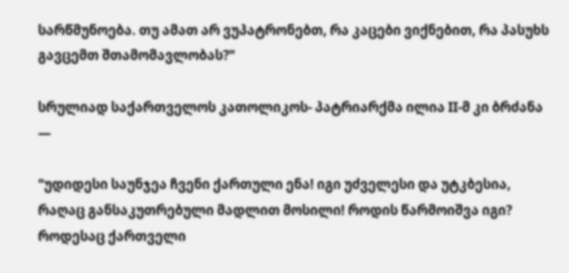სარწმუნოება. თუ ამათ არ ვუპატრონებთ, რა კაცები ვიქნებით, რა პასუხს გავცემთ შთამომავლობას?"

სრულიად საქართველოს კათოლიკოს- პატრიარქმა ილია II-მ კი ბრძანა —

"უდიდესი საუნჯეა ჩვენი ქართული ენა! იგი უძველესი და უტკბესია, რაღაც განსაკუთრებული მადლით მოსილი! როდის წარმოიშვა იგი? როდესაც ქართველი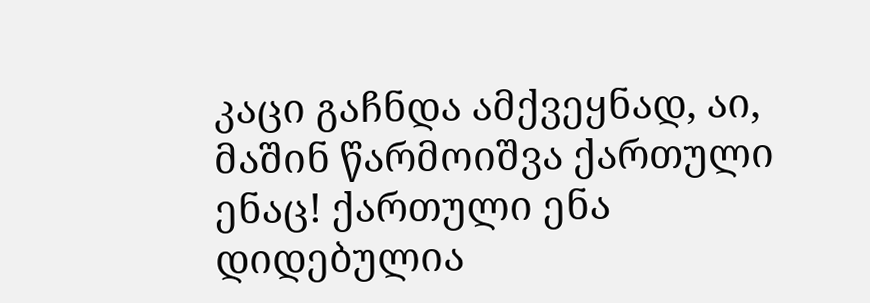კაცი გაჩნდა ამქვეყნად, აი, მაშინ წარმოიშვა ქართული ენაც! ქართული ენა დიდებულია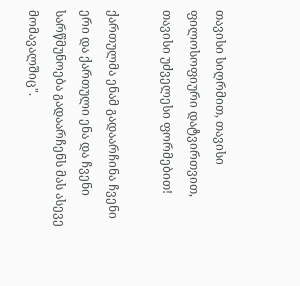თავისი სიღრმით, თავისი ფილოსოფიური დატვირთვით, თავისი უძველესი ფორმებით!

ქართულმა ენამ გადაარჩინა ჩვენი ერი და ქართული ენა და ჩვენი სარწმუნოება გადაარჩენს მას ასევე მომავალშიც".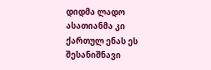დიდმა ლადო ასათიანმა კი ქართულ ენას ეს შესანიშნავი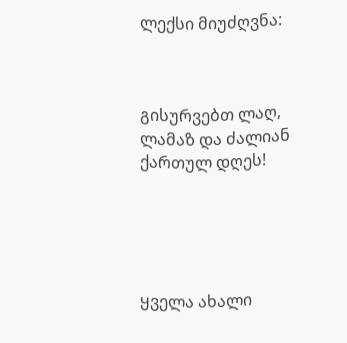ლექსი მიუძღვნა:



გისურვებთ ლაღ, ლამაზ და ძალიან ქართულ დღეს!





ყველა ახალი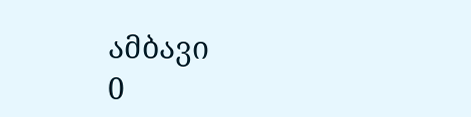ამბავი
0